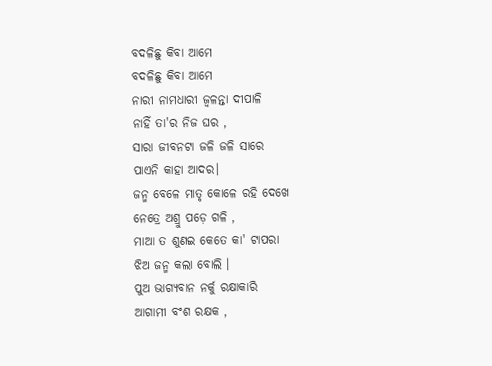ବଦଳିଛୁ କିବା ଆମେ
ବଦଳିଛୁ କିବା ଆମେ
ନାରୀ ନାମଧାରୀ ଜ୍ୱଳନ୍ତା ଦୀପାଳି
ନାହିଁ ତା'ର ନିଜ ଘର ,
ସାରା ଜୀବନଟା ଜଳି ଜଳି ସାରେ
ପାଏନି କାହା ଆଦର।
ଜନ୍ମ ବେଳେ ମାତୃ କୋଳେ ରହି ଦେଖେ
ନେତ୍ରେ ଅଶ୍ରୁ ପଡ଼େ ଗଳି ,
ମାଆ ତ ଶୁଣଇ କେତେ କା' ଟାପରା
ଝିଅ ଜନ୍ମ କଲା ବୋଲି ।
ପୁଅ ଭାଗ୍ୟବାନ ନର୍କୁ ରକ୍ଷାକାରି
ଆଗାମୀ ବଂଶ ରକ୍ଷକ ,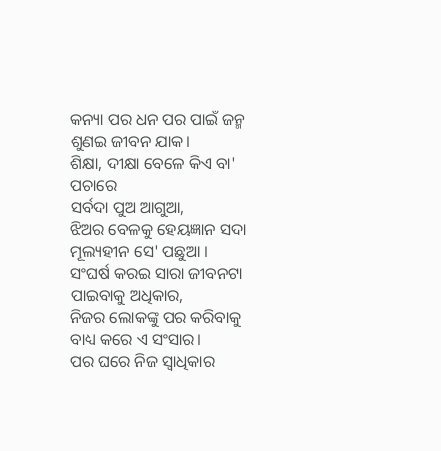କନ୍ୟା ପର ଧନ ପର ପାଇଁ ଜନ୍ମ
ଶୁଣଇ ଜୀବନ ଯାକ।
ଶିକ୍ଷା, ଦୀକ୍ଷା ବେଳେ କିଏ ବା' ପଚାରେ
ସର୍ବଦା ପୁଅ ଆଗୁଆ,
ଝିଅର ବେଳକୁ ହେୟଜ୍ଞାନ ସଦା
ମୂଲ୍ୟହୀନ ସେ' ପଛୁଆ ।
ସଂଘର୍ଷ କରଇ ସାରା ଜୀବନଟା
ପାଇବାକୁ ଅଧିକାର,
ନିଜର ଲୋକଙ୍କୁ ପର କରିବାକୁ
ବାଧ୍ୟ କରେ ଏ ସଂସାର।
ପର ଘରେ ନିଜ ସ୍ୱାଧିକାର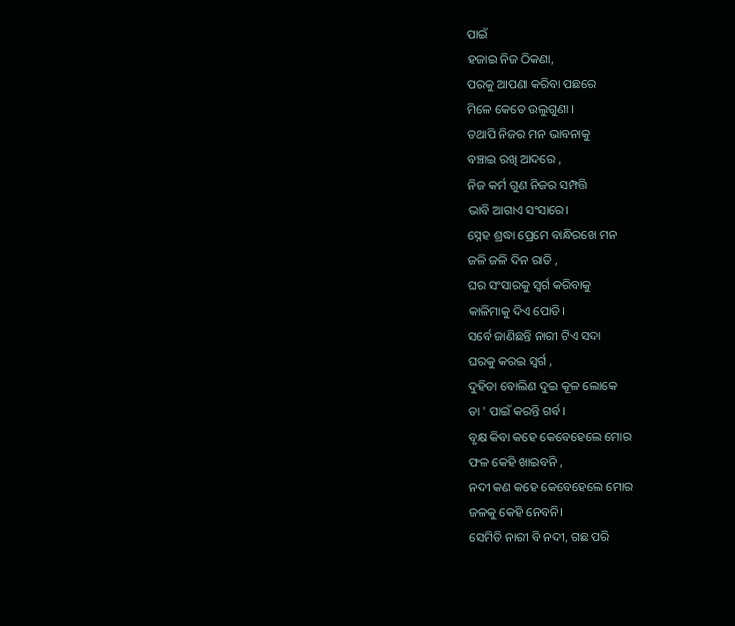ପାଇଁ
ହଜାଇ ନିଜ ଠିକଣା,
ପରକୁ ଆପଣା କରିବା ପଛରେ
ମିଳେ କେତେ ଉଲୁଗୁଣା ।
ତଥାପି ନିଜର ମନ ଭାବନାକୁ
ବଞ୍ଚାଇ ରଖି ଆଦରେ ,
ନିଜ କର୍ମ ଗୁଣ ନିଜର ସମ୍ପତ୍ତି
ଭାବି ଆଗାଏ ସଂସାରେ।
ସ୍ନେହ ଶ୍ରଦ୍ଧା ପ୍ରେମେ ବାନ୍ଧିରଖେ ମନ
ଜଳି ଜଳି ଦିନ ରାତି ,
ଘର ସଂସାରକୁ ସ୍ବର୍ଗ କରିବାକୁ
କାଳିମାକୁ ଦିଏ ପୋତି।
ସର୍ବେ ଜାଣିଛନ୍ତି ନାରୀ ଟିଏ ସଦା
ଘରକୁ କରଇ ସ୍ବର୍ଗ ,
ଦୁହିତା ବୋଲିଣ ଦୁଇ କୂଳ ଲୋକେ
ତା ' ପାଇଁ କରନ୍ତି ଗର୍ବ।
ବୃକ୍ଷ କିବା କହେ କେବେହେଲେ ମୋର
ଫଳ କେହି ଖାଇବନି ,
ନଦୀ କଣ କହେ କେବେହେଲେ ମୋର
ଜଳକୁ କେହି ନେବନି।
ସେମିତି ନାରୀ ବି ନଦୀ, ଗଛ ପରି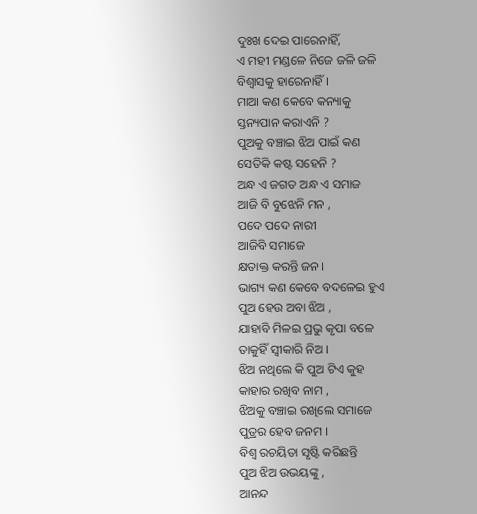ଦୁଃଖ ଦେଇ ପାରେନାହିଁ,
ଏ ମହୀ ମଣ୍ଡଳେ ନିଜେ ଜଳି ଜଳି
ବିଶ୍ବାସକୁ ହାରେନାହିଁ ।
ମାଆ କଣ କେବେ କନ୍ୟାକୁ
ସ୍ତନ୍ୟପାନ କରାଏନି ?
ପୁଅକୁ ବଞ୍ଚାଇ ଝିଅ ପାଇଁ କଣ
ସେତିକି କଷ୍ଟ ସହେନି ?
ଅନ୍ଧ ଏ ଜଗତ ଅନ୍ଧ ଏ ସମାଜ
ଆଜି ବି ବୁଝେନି ମନ ,
ପଦେ ପଦେ ନାରୀ
ଆଜିବି ସମାଜେ
କ୍ଷତାକ୍ତ କରନ୍ତି ଜନ ।
ଭାଗ୍ୟ କଣ କେବେ ବଦଳେଇ ହୁଏ
ପୁଅ ହେଉ ଅବା ଝିଅ ,
ଯାହାବି ମିଳଇ ପ୍ରଭୁ କୃପା ବଳେ
ତାକୁହିଁ ସ୍ଵୀକାରି ନିଅ ।
ଝିଅ ନଥିଲେ କି ପୁଅ ଟିଏ କୁହ
କାହାର ରଖିବ ନାମ ,
ଝିଅକୁ ବଞ୍ଚାଇ ରଖିଲେ ସମାଜେ
ପୁତ୍ରର ହେବ ଜନମ ।
ବିଶ୍ଵ ରଚୟିତା ସୃଷ୍ଟି କରିଛନ୍ତି
ପୁଅ ଝିଅ ଉଭୟଙ୍କୁ ,
ଆନନ୍ଦ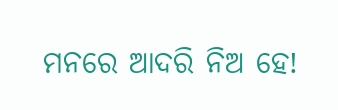ମନରେ ଆଦରି ନିଅ ହେ!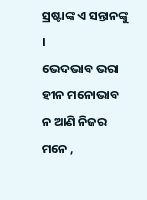ସ୍ରଷ୍ଟାଙ୍କ ଏ ସନ୍ତାନଙ୍କୁ ।
ଭେଦଭାବ ଭରା ହୀନ ମନୋଭାବ
ନ ଆଣି ନିଜର ମନେ ,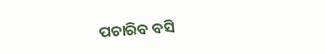ପଚାରିବ ବସି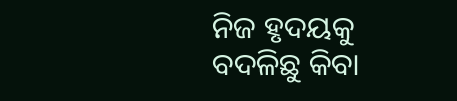ନିଜ ହୃଦୟକୁ
ବଦଳିଛୁ କିବା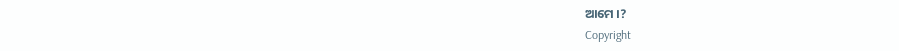ଆମେ ।?
Copyright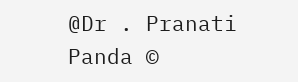@Dr . Pranati Panda ©